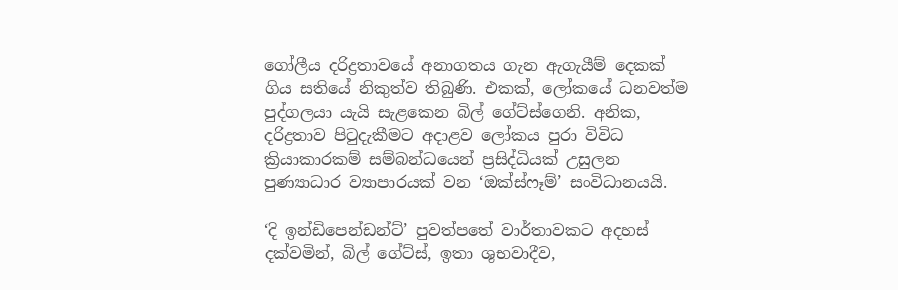ගෝලීය දරිද්‍රතාවයේ අනාගතය ගැන ඇගැයීම් දෙකක් ගිය සතියේ නිකුත්ව තිබුණි. එකක්, ලෝකයේ ධනවත්ම පුද්ගලයා යැයි සැළකෙන බිල් ගේට්ස්ගෙනි. අනික, දරිද්‍රතාව පිටුදැකීමට අදාළව ලෝකය පුරා විවිධ ක්‍රියාකාරකම් සම්බන්ධයෙන් ප්‍රසිද්ධියක් උසුලන පුණ්‍යාධාර ව්‍යාපාරයක් වන ‘ඔක්ස්ෆෑම්’ සංවිධානයයි.

‘දි ඉන්ඩිපෙන්ඩන්ට්’ පුවත්පතේ වාර්තාවකට අදහස් දක්වමින්, බිල් ගේට්ස්, ඉතා ශුභවාදීව,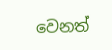වෙනත්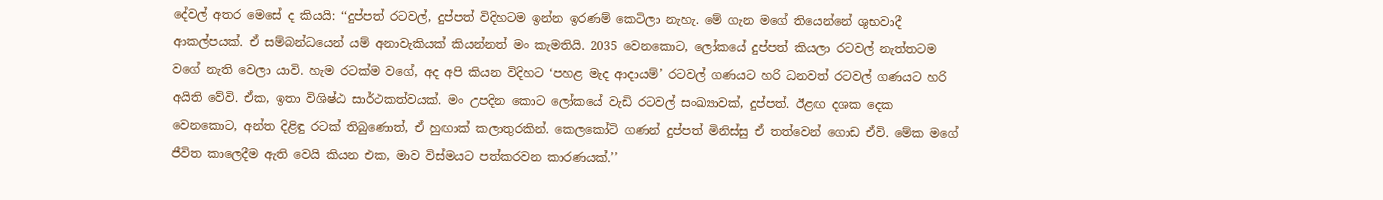දේවල් අතර මෙසේ ද කියයි: ‘‘දුප්පත් රටවල්, දුප්පත් විදිහටම ඉන්න ඉරණම් කෙටිලා නැහැ. මේ ගැන මගේ තියෙන්නේ ශුභවාදී ආකල්පයක්. ඒ සම්බන්ධයෙන් යම් අනාවැකියක් කියන්නත් මං කැමතියි. 2035 වෙනකොට, ලෝකයේ දුප්පත් කියලා රටවල් නැත්තටම වගේ නැති වෙලා යාවි. හැම රටක්ම වගේ, අද අපි කියන විදිහට ‘පහළ මැද ආදායම්’ රටවල් ගණයට හරි ධනවත් රටවල් ගණයට හරි අයිති වේවි. ඒක, ඉතා විශිෂ්ඨ සාර්ථකත්වයක්. මං උපදින කොට ලෝකයේ වැඩි රටවල් සංඛ්‍යාවක්, දුප්පත්. ඊළඟ දශක දෙක වෙනකොට, අන්ත දිළිඳු රටක් තිබුණොත්, ඒ හුඟාක් කලාතුරකින්. කෙලකෝටි ගණන් දුප්පත් මිනිස්සු ඒ තත්වෙන් ගොඩ ඒවි. මේක මගේ ජීවිත කාලෙදීම ඇති වෙයි කියන එක, මාව විස්මයට පත්කරවන කාරණයක්.’’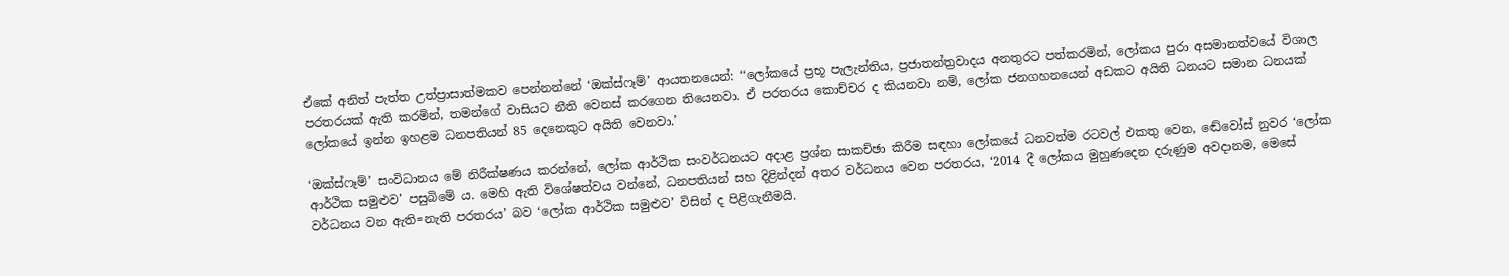ඒකේ අනිත් පැත්ත උත්ප්‍රාසාත්මකව පෙන්නන්නේ ‘ඔක්ස්ෆෑම්’ ආයතනයෙන්: ‘‘ලෝකයේ ප්‍රභූ පැලැන්තිය, ප්‍රජාතන්ත්‍රවාදය අනතුරට පත්කරමින්, ලෝකය පුරා අසමානත්වයේ විශාල පරතරයක් ඇති කරමින්, තමන්ගේ වාසියට නීති වෙනස් කරගෙන තියෙනවා. ඒ පරතරය කොච්චර ද කියනවා නම්, ලෝක ජනගහනයෙන් අඩකට අයිති ධනයට සමාන ධනයක් ලෝකයේ ඉන්න ඉහළම ධනපතියන් 85 දෙනෙකුට අයිති වෙනවා.’

‘ඔක්ස්ෆෑම්’ සංවිධානය මේ නිරීක්ෂණය කරන්නේ, ලෝක ආර්ථික සංවර්ධනයට අදාළ ප්‍රශ්න සාකච්ඡා කිරීම සඳහා ලෝකයේ ධනවත්ම රටවල් එකතු වෙන, ඬේවෝස් නුවර ‘ලෝක ආර්ථික සමුළුව’ පසුබිමේ ය. මෙහි ඇති විශේෂත්වය වන්නේ, ධනපතියන් සහ දිළින්දන් අතර වර්ධනය වෙන පරතරය, ‘2014 දී ලෝකය මුහුණදෙන දරුණුම අවදානම, මෙසේ වර්ධනය වන ඇති=නැති පරතරය’ බව ‘ලෝක ආර්ථික සමුළුව’ විසින් ද පිළිගැනීමයි.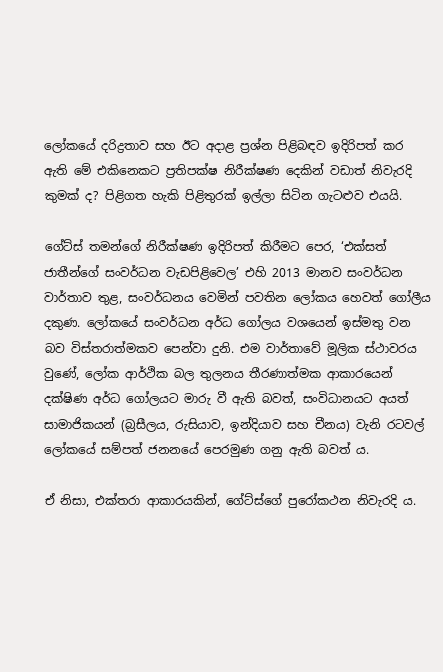ලෝකයේ දරිද්‍රතාව සහ ඊට අදාළ ප්‍රශ්න පිළිබඳව ඉදිරිපත් කර ඇති මේ එකිනෙකට ප්‍රතිපක්ෂ නිරීක්ෂණ දෙකින් වඩාත් නිවැරදි කුමක් ද? පිළිගත හැකි පිළිතුරක් ඉල්ලා සිටින ගැටළුව එයයි.

ගේට්ස් තමන්ගේ නිරීක්ෂණ ඉදිරිපත් කිරීමට පෙර, ‘එක්සත් ජාතීන්ගේ සංවර්ධන වැඩපිළිවෙල’ එහි 2013 මානව සංවර්ධන වාර්තාව තුළ, සංවර්ධනය වෙමින් පවතින ලෝකය හෙවත් ගෝලීය දකුණ. ලෝකයේ සංවර්ධන අර්ධ ගෝලය වශයෙන් ඉස්මතු වන බව විස්තරාත්මකව පෙන්වා දුනි. එම වාර්තාවේ මූලික ස්ථාවරය වුණේ, ලෝක ආර්ථික බල තුලනය තීරණාත්මක ආකාරයෙන් දක්ෂිණ අර්ධ ගෝලයට මාරු වී ඇති බවත්, සංවිධානයට අයත් සාමාජිකයන් (බ්‍රසීලය, රුසියාව, ඉන්දියාව සහ චීනය) වැනි රටවල් ලෝකයේ සම්පත් ජනනයේ පෙරමුණ ගනු ඇති බවත් ය.

ඒ නිසා, එක්තරා ආකාරයකින්, ගේට්ස්ගේ පුරෝකථන නිවැරදි ය.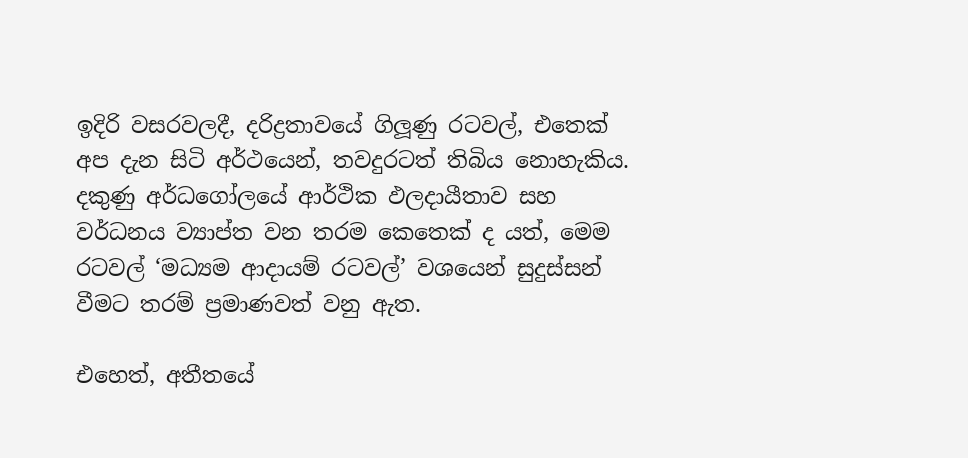ඉදිරි වසරවලදී, දරිද්‍රතාවයේ ගිලූණු රටවල්, එතෙක් අප දැන සිටි අර්ථයෙන්, තවදුරටත් තිබිය නොහැකිය. දකුණු අර්ධගෝලයේ ආර්ථික ඵලදායීතාව සහ වර්ධනය ව්‍යාප්ත වන තරම කෙතෙක් ද යත්, මෙම රටවල් ‘මධ්‍යම ආදායම් රටවල්’ වශයෙන් සුදුස්සන් වීමට තරම් ප්‍රමාණවත් වනු ඇත.

එහෙත්, අතීතයේ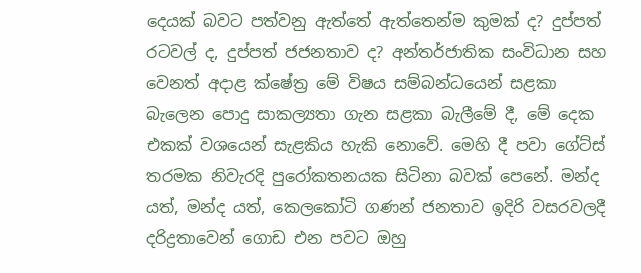දෙයක් බවට පත්වනු ඇත්තේ ඇත්තෙන්ම කුමක් ද? දුප්පත් රටවල් ද, දුප්පත් ජජනතාව ද? අන්තර්ජාතික සංවිධාන සහ වෙනත් අදාළ ක්ෂේත්‍ර මේ විෂය සම්බන්ධයෙන් සළකා බැලෙන පොදු සාකල්‍යතා ගැන සළකා බැලීමේ දී, මේ දෙක එකක් වශයෙන් සැළකිය හැකි නොවේ. මෙහි දී පවා ගේට්ස් තරමක නිවැරදි පුරෝකතනයක සිටිනා බවක් පෙනේ. මන්ද යත්, මන්ද යත්, කෙලකෝටි ගණන් ජනතාව ඉදිරි වසරවලදී දරිද්‍රතාවෙන් ගොඩ එන පවට ඔහු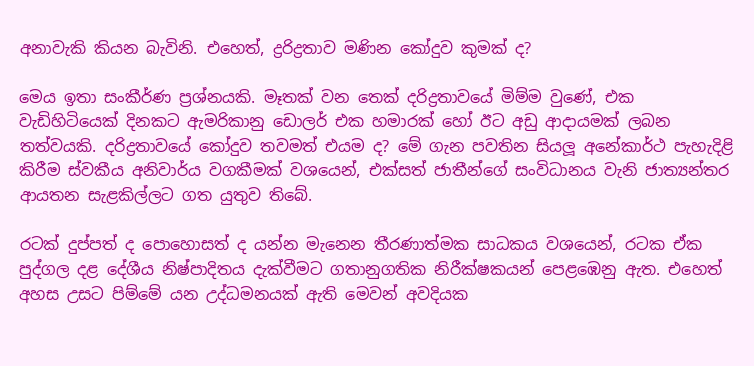අනාවැකි කියන බැවිනි. එහෙත්, ද්‍රරිද්‍රතාව මණින කෝදුව කුමක් ද?

මෙය ඉතා සංකීර්ණ ප්‍රශ්නයකි. මෑතක් වන තෙක් දරිද්‍රතාවයේ මිම්ම වුණේ, එක වැඩිහිටියෙක් දිනකට ඇමරිකානු ඩොලර් එක හමාරක් හෝ ඊට අඩු ආදායමක් ලබන තත්වයකි. දරිද්‍රතාවයේ කෝදුව තවමත් එයම ද? මේ ගැන පවතින සියලූ අනේකාර්ථ පැහැදිළි කිරීම ස්වකීය අනිවාර්ය වගකීමක් වශයෙන්, එක්සත් ජාතීන්ගේ සංවිධානය වැනි ජාත්‍යන්තර ආයතන සැළකිල්ලට ගත යුතුව තිබේ.

රටක් දුප්පත් ද පොහොසත් ද යන්න මැනෙන තීරණාත්මක සාධකය වශයෙන්, රටක ඒක පුද්ගල දළ දේශීය නිෂ්පාදිතය දැක්වීමට ගතානුගතික නිරීක්ෂකයන් පෙළඹෙනු ඇත. එහෙත් අහස උසට පිම්මේ යන උද්ධමනයක් ඇති මෙවන් අවදියක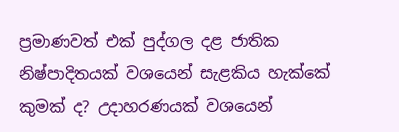ප්‍රමාණවත් එක් පුද්ගල දළ ජාතික නිෂ්පාදිතයක් වශයෙන් සැළකිය හැක්කේ කුමක් ද? උදාහරණයක් වශයෙන්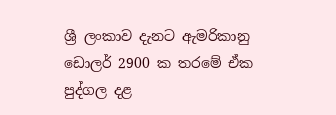ශ්‍රී ලංකාව දැනට ඇමරිකානු ඩොලර් 2900 ක තරමේ ඒක පුද්ගල දළ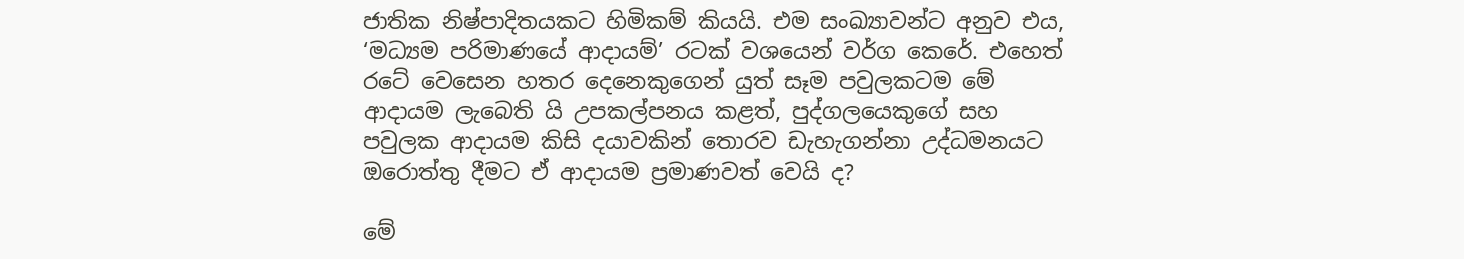ජාතික නිෂ්පාදිතයකට හිමිකම් කියයි. එම සංඛ්‍යාවන්ට අනුව එය, ‘මධ්‍යම පරිමාණයේ ආදායම්’ රටක් වශයෙන් වර්ග කෙරේ. එහෙත් රටේ වෙසෙන හතර දෙනෙකුගෙන් යුත් සෑම පවුලකටම මේ ආදායම ලැබෙති යි උපකල්පනය කළත්, පුද්ගලයෙකුගේ සහ පවුලක ආදායම කිසි දයාවකින් තොරව ඩැහැගන්නා උද්ධමනයට ඔරොත්තු දීමට ඒ ආදායම ප්‍රමාණවත් වෙයි ද?

මේ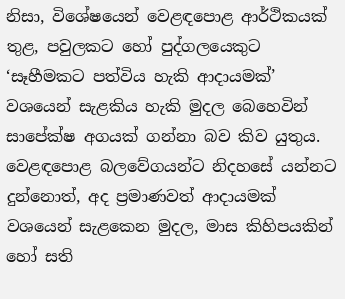නිසා, විශේෂයෙන් වෙළඳපොළ ආර්ථිකයක් තුළ, පවුලකට හෝ පුද්ගලයෙකුට ‘සෑහීමකට පත්විය හැකි ආදායමක්’ වශයෙන් සැළකිය හැකි මුදල බෙහෙවින් සාපේක්ෂ අගයක් ගන්නා බව කිව යුතුය. වෙළඳපොළ බලවේගයන්ට නිදහසේ යන්නට දුන්නොත්, අද ප්‍රමාණවත් ආදායමක් වශයෙන් සැළකෙන මුදල, මාස කිහිපයකින් හෝ සති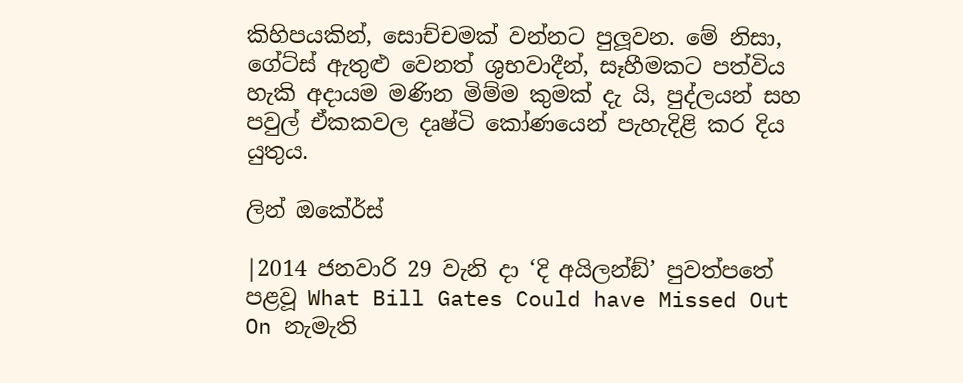කිහිපයකින්, සොච්චමක් වන්නට පුලූවන. මේ නිසා, ගේට්ස් ඇතුළු වෙනත් ශුභවාදීන්, සෑහීමකට පත්විය හැකි අදායම මණින මිම්ම කුමක් දැ යි, පුද්ලයන් සහ පවුල් ඒකකවල දෘෂ්ටි කෝණයෙන් පැහැදිළි කර දිය යුතුය.

ලින් ඔකේර්ස්

|2014 ජනවාරි 29 වැනි දා ‘දි අයිලන්ඞ්’ පුවත්පතේ පළවූ What Bill Gates Could have Missed Out On නැමැති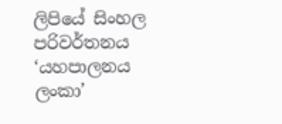ලිපියේ සිංහල පරිවර්තනය ‘යහපාලනය ලංකා’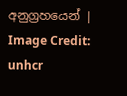අනුග්‍රහයෙන් | Image Credit: unhcr